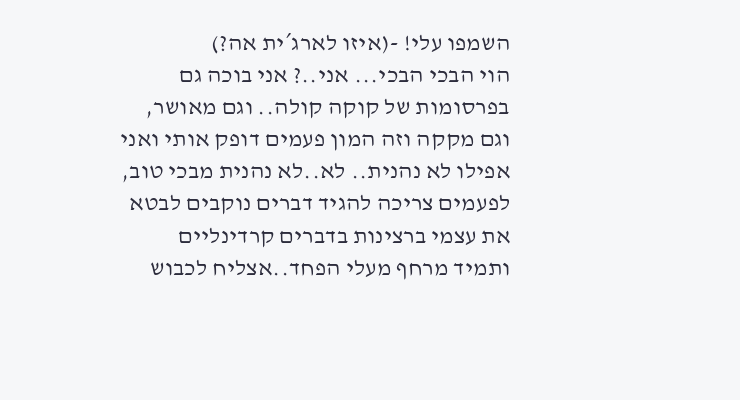השמפו עלי! -(איזו לארג´ית אה?)
הוי הבכי הבכי... אני..? אני בוכה גם בפרסומות של קוקה קולה.. וגם מאושר, וגם מקקה וזה המון פעמים דופק אותי ואני אפילו לא נהנית.. לא..לא נהנית מבכי טוב, לפעמים צריכה להגיד דברים נוקבים לבטא את עצמי ברצינות בדברים קרדינליים ותמיד מרחף מעלי הפחד..אצליח לכבוש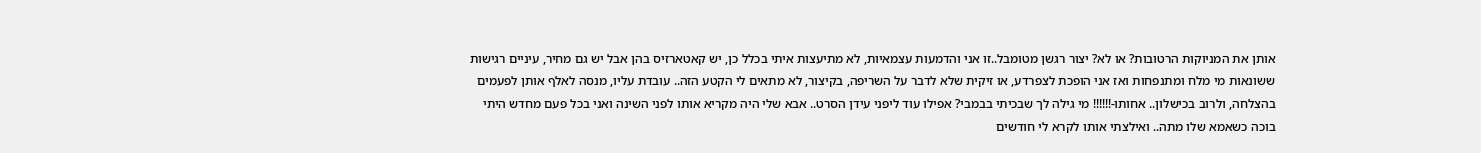אותן את המניוקות הרטובות? או לא? יצור רגשן מטומבל..זו אני והדמעות עצמאיות, לא מתיעצות איתי בכלל כן, יש קאטארזיס בהן אבל יש גם מחיר, עיניים רגישות ששונאות מי מלח ומתנפחות ואז אני הופכת לצפרדע, או זיקית שלא לדבר על השריפה, בקיצור, לא מתאים לי הקטע הזה.. עובדת עליו, מנסה לאלף אותן לפעמים בהצלחה, ולרוב בכישלון.. אחותו-!!!!!! מי גילה לך שבכיתי בבמבי? אפילו עוד ליפני עידן הסרט.. אבא שלי היה מקריא אותו לפני השינה ואני בכל פעם מחדש היתי בוכה כשאמא שלו מתה.. ואילצתי אותו לקרא לי חודשים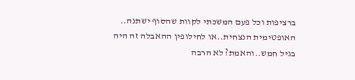ברציפות וכל פעם המשכתי לקוות שהסוף ישתנה.. האופטימית הנצחית..או לחילופין ההאבלה זה היה בגיל חמש..והאמת? לא הרבה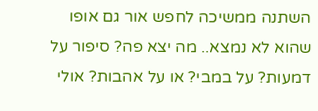השתנה ממשיכה לחפש אור גם אופו שהוא לא נמצא.. מה יצא פה? סיפור על דמעות? על במבי? או על אהבות? אולי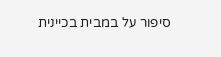סיפור על במבית בכיינית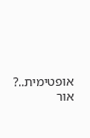אופטימית..? אור